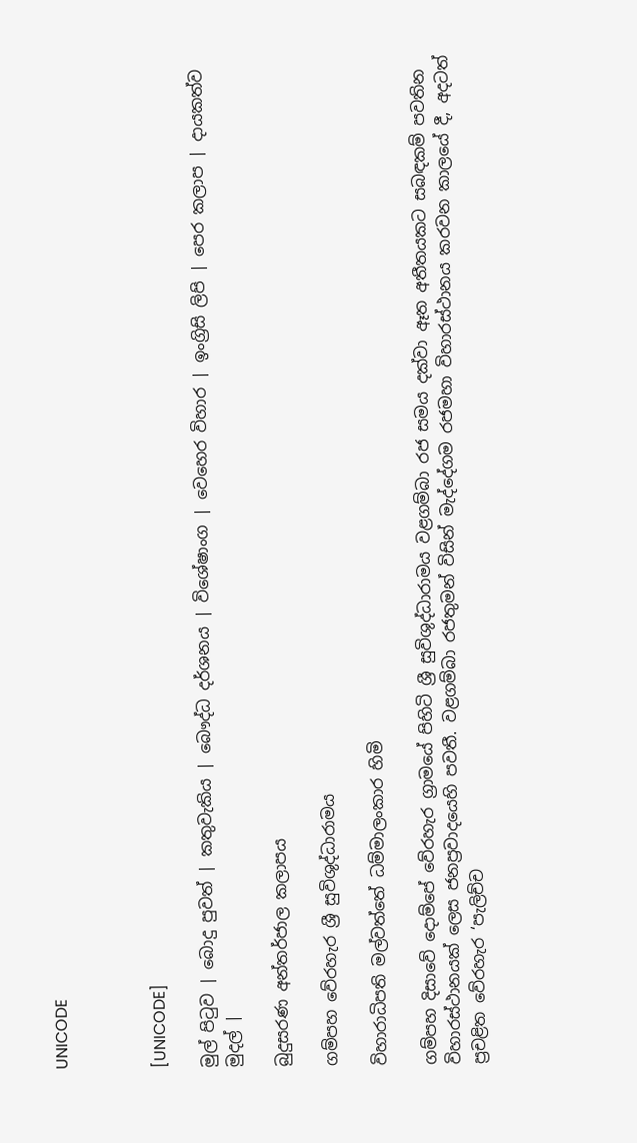UNICODE



[UNICODE]

මුල් පිටුව | බොදු පුවත් | කතුවැකිය | බෞද්ධ දර්ශනය | විශේෂාංග | වෙහෙර විහාර | ඉංග්‍රිසි ලිපි | පෙර කලාප | දායකත්ව මුදල් |

බුදුසරණ අන්තර්ජාල කලාපය

ගම්පහ වේරහැර ශ්‍රී සුවිශුද්ධාරාමය

විහාරාධිපති මල්වත්තේ ධම්මාලංකාර හිමි

ගම්පහ දිසාවේ දොම්පේ වේරහැර ග්‍රාමයේ පිහිටි ශ්‍රී සුවිශුද්ධාරාමය වළගම්බා රජ සමය දක්වා ඈත අතීතයකට සබඳකම් පවතින විහාරස්ථානයක් ලෙස ජනප්‍රවාදයෙහි පවතී. වළගම්බා රජතුමන් විසින් මැද්දේගම රජමහා විහාරස්ථානය කරවන කාලයේ දී, අදටත් ප්‍රචළිත වේරහැර ‘පැලිච්ච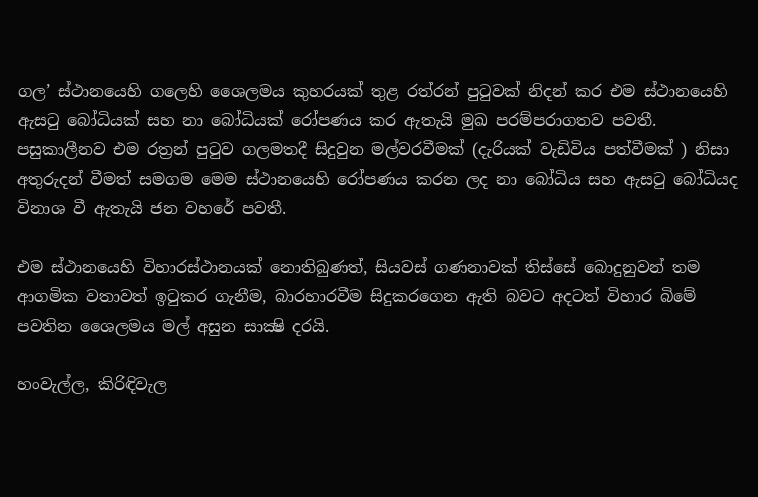ගල’ ස්ථානයෙහි ගලෙහි ශෛලමය කුහරයක් තුළ රත්රන් පුටුවක් නිදන් කර එම ස්ථානයෙහි ඇසටු බෝධියක් සහ නා බෝධියක් රෝපණය කර ඇතැයි මුඛ පරම්පරාගතව පවතී. පසුකාලීනව එම රත්‍රන් පුටුව ගලමතදී සිදුවුන මල්වරවීමක් (දැරියක් වැඩිවිය පත්වීමක් ) නිසා අතුරුදන් වීමත් සමගම මෙම ස්ථානයෙහි රෝපණය කරන ලද නා බෝධිය සහ ඇසටු බෝධියද විනාශ වී ඇතැයි ජන වහරේ පවතී.

එම ස්ථානයෙහි විහාරස්ථානයක් නොතිබුණත්, සියවස් ගණනාවක් තිස්සේ බොදුනුවන් තම ආගමික වතාවත් ඉටුකර ගැනීම, බාරහාරවීම සිදුකරගෙන ඇති බවට අදටත් විහාර බිමේ පවතින ශෛලමය මල් අසුන සාක්‍ෂි දරයි.

හංවැල්ල, කිරිඳිවැල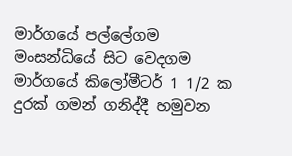මාර්ගයේ පල්ලේගම මංසන්ධියේ සිට වෙදගම මාර්ගයේ කිලෝමීටර් 1 1/2 ක දුරක් ගමන් ගනිද්දී හමුවන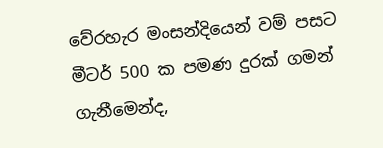වේරහැර මංසන්දියෙන් වම් පසට මීටර් 500 ක පමණ දුරක් ගමන් ගැනීමෙන්ද,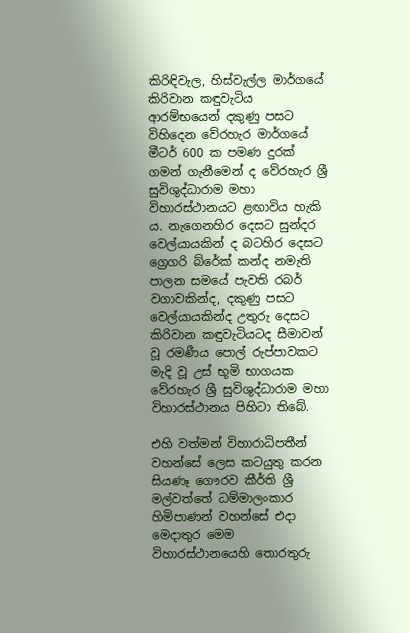කිරිඳිවැල, හිස්වැල්ල මාර්ගයේ කිරිවාන කඳුවැටිය ආරම්භයෙන් දකුණු පසට විහිදෙන වේරහැර මාර්ගයේ මීටර් 600 ක පමණ දුරක් ගමන් ගැනීමෙන් ද වේරහැර ශ්‍රී සුවිශුද්ධාරාම මහා විහාරස්ථානයට ළඟාවිය හැකි ය. නැගෙනහිර දෙසට සුන්දර වෙල්යායකින් ද බටහිර දෙසට ග්‍රෙගරි බ්රේක් කන්ද නමැති පාලන සමයේ පැවති රබර් වගාවකින්ද, දකුණු පසට වෙල්යායකින්ද උතුරු දෙසට කිරිවාන කඳුවැටියටද සීමාවන් වූ රමණීය පොල් රුප්පාවකට මැදි වූ උස් භූමි භාගයක වේරහැර ශ්‍රී සුවිශුද්ධාරාම මහා විහාරස්ථානය පිහිටා තිබේ.

එහි වත්මන් විහාරාධිපතීන් වහන්සේ ලෙස කටයුතු කරන සියණෑ ගෞරව කීර්ති ශ්‍රී මල්වත්තේ ධම්මාලංකාර හිමිපාණන් වහන්සේ එදා මෙදාතුර මෙම විහාරස්ථානයෙහි තොරතුරු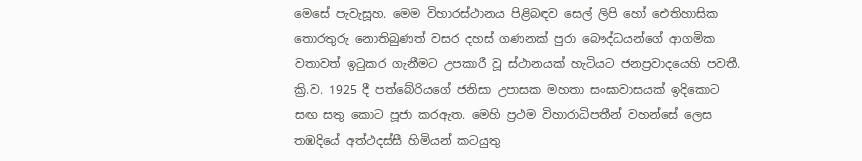මෙසේ පැවැසූහ. මෙම විහාරස්ථානය පිළිබඳව සෙල් ලිපි හෝ ඓතිහාසික තොරතුරු නොතිබුණත් වසර දහස් ගණනක් පුරා බෞද්ධයන්ගේ ආගමික වතාවත් ඉටුකර ගැනීමට උපකාරී වූ ස්ථානයක් හැටියට ජනප්‍රවාදයෙහි පවතී. ක්‍රි.ව. 1925 දී පත්බේරියගේ ජනිසා උපාසක මහතා සංඝාවාසයක් ඉදිකොට සඟ සතු කොට පූජා කරඇත. මෙහි ප්‍රථම විහාරාධිපතීන් වහන්සේ ලෙස තඹදියේ අත්ථදස්සී හිමියන් කටයුතු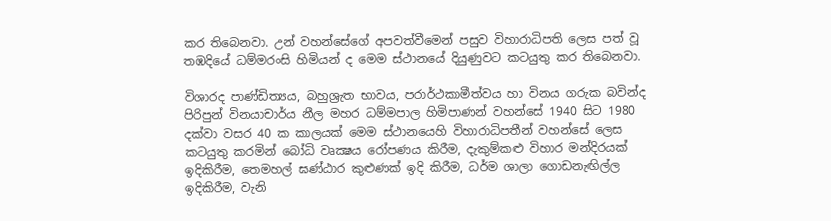කර තිබෙනවා. උන් වහන්සේගේ අපවත්වීමෙන් පසුව විහාරාධිපති ලෙස පත් වූ තඹදියේ ධම්මරංසි හිමියන් ද මෙම ස්ථානයේ දියුණුවට කටයුතු කර තිබෙනවා.

විශාරද පාණ්ඩිත්‍යය, බහුශ්‍රැත භාවය, පරාර්ථකාමීත්වය හා විනය ගරුක බවින්ද පිරිපුන් විනයාචාර්ය නීල මහර ධම්මපාල හිමිපාණන් වහන්සේ 1940 සිට 1980 දක්වා වසර 40 ක කාලයක් මෙම ස්ථානයෙහි විහාරාධිපතීන් වහන්සේ ලෙස කටයුතු කරමින් බෝධි වෘක්‍ෂය රෝපණය කිරීම, දැකුම්කළු විහාර මන්දිරයක් ඉදිකිරීම, තෙමහල් ඝණ්ඨාර කුළුණක් ඉදි කිරීම, ධර්ම ශාලා ගොඩනැඟිල්ල ඉදිකිරීම, වැනි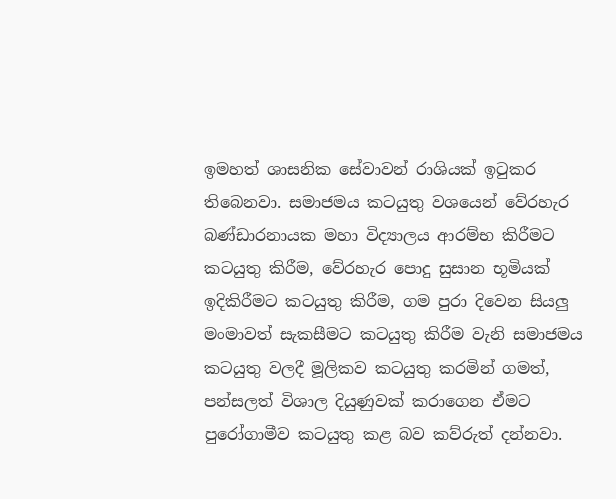ඉමහත් ශාසනික සේවාවන් රාශියක් ඉටුකර තිබෙනවා. සමාජමය කටයුතු වශයෙන් වේරහැර බණ්ඩාරනායක මහා විද්‍යාලය ආරම්භ කිරීමට කටයුතු කිරීම, වේරහැර පොදු සුසාන භූමියක් ඉදිකිරීමට කටයුතු කිරීම, ගම පුරා දිවෙන සියලු මංමාවත් සැකසීමට කටයුතු කිරීම වැනි සමාජමය කටයුතු වලදී මූලිකව කටයුතු කරමින් ගමත්, පන්සලත් විශාල දියුණුවක් කරාගෙන ඒමට පුරෝගාමීව කටයුතු කළ බව කව්රුත් දන්නවා.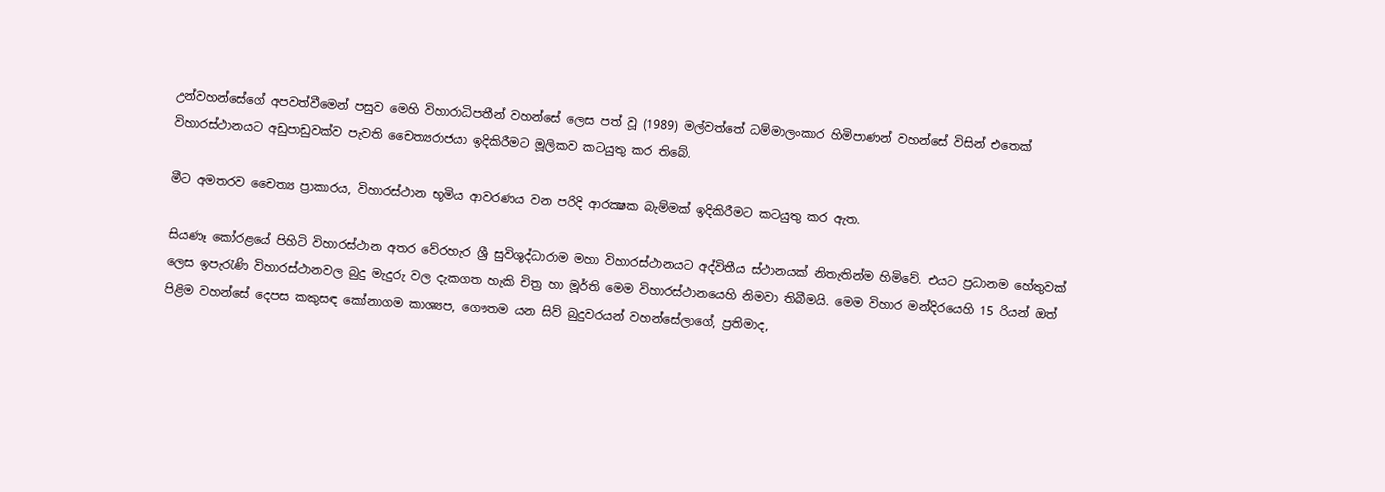උන්වහන්සේගේ අපවත්වීමෙන් පසුව මෙහි විහාරාධිපතීන් වහන්සේ ලෙස පත් වූ (1989) මල්වත්තේ ධම්මාලංකාර හිමිපාණන් වහන්සේ විසින් එතෙක් විහාරස්ථානයට අඩුපාඩුවක්ව පැවති චෛත්‍යරාජයා ඉදිකිරීමට මූලිකව කටයුතු කර තිබේ.

මීට අමතරව චෛත්‍ය ප්‍රාකාරය, විහාරස්ථාන භූමිය ආවරණය වන පරිදි ආරක්‍ෂක බැම්මක් ඉදිකිරීමට කටයුතු කර ඇත.

සියණෑ කෝරළයේ පිහිටි විහාරස්ථාන අතර වේරහැර ශ්‍රී සුවිශුද්ධාරාම මහා විහාරස්ථානයට අද්විතීය ස්ථානයක් නිතැතින්ම හිමිවේ. එයට ප්‍රධානම හේතුවක් ලෙස ඉපැරැණි විහාරස්ථානවල බුදු මැදුරු වල දැකගත හැකි චිත්‍ර හා මූර්ති මෙම විහාරස්ථානයෙහි නිමවා තිබීමයි. මෙම විහාර මන්දිරයෙහි 15 රියන් ඔත් පිළිම වහන්සේ දෙපස කකුසඳ කෝනාගම කාශ්‍යප, ගෞතම යන සිව් බුදුවරයන් වහන්සේලාගේ, ප්‍රතිමාද,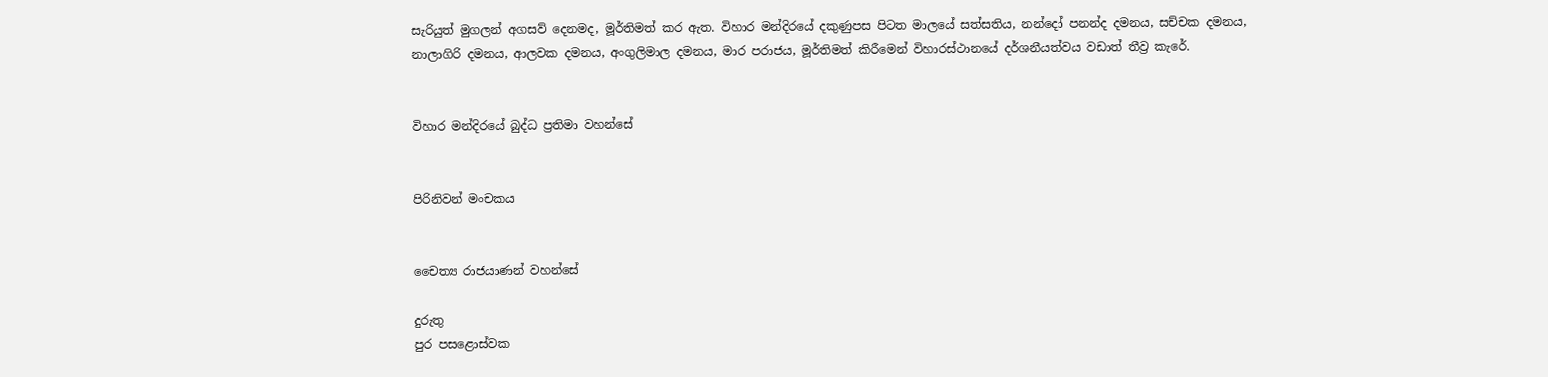සැරියුත් මුගලන් අගසව් දෙනමද, මූර්තිමත් කර ඇත. විහාර මන්දිරයේ දකුණුපස පිටත මාලයේ සත්සතිය, නන්දෝ පනන්ද දමනය, සච්චක දමනය, නාලාගිරි දමනය, ආලවක දමනය, අංගුලිමාල දමනය, මාර පරාජය, මූර්තිමත් කිරීමෙන් විහාරස්ථානයේ දර්ශනීයත්වය වඩාත් තීව්‍ර කැරේ.


විහාර මන්දිරයේ බුද්ධ ප්‍රතිමා වහන්සේ


පිරිනිවන් මංචකය


චෛත්‍ය රාජයාණන් වහන්සේ

දුරුතු
පුර පසළොස්වක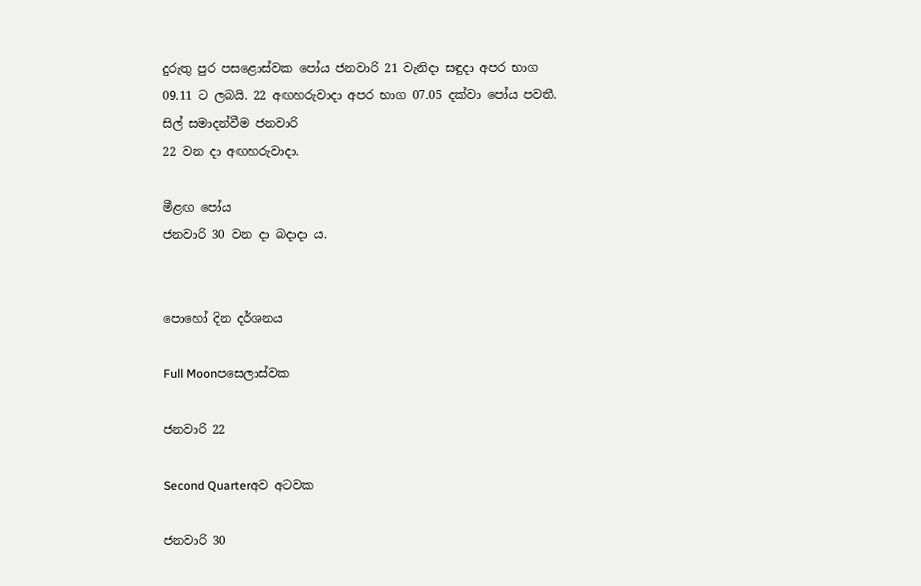දුරුතු පුර පසළොස්වක පෝය ජනවාරි 21 වැනිදා සඳුදා අපර භාග 09.11 ට ලබයි. 22 අඟහරුවාදා අපර භාග 07.05 දක්වා පෝය පවතී.
සිල් සමාදන්වීම ජනවාරි
22 වන දා අඟහරුවාදා.

මීළඟ පෝය
ජනවාරි 30 වන දා බදාදා ය.


පොහෝ දින දර්ශනය

Full Moonපසෙලාස්වක

ජනවාරි 22

Second Quarterඅව අටවක

ජනවාරි 30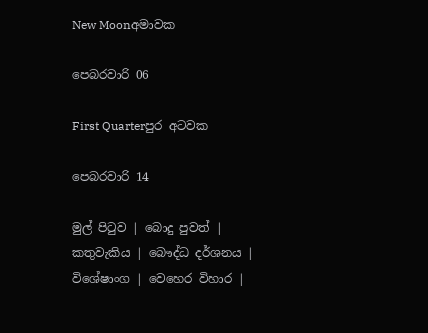New Moonඅමාවක

පෙබරවාරි 06

First Quarterපුර අටවක

පෙබරවාරි 14

මුල් පිටුව | බොදු පුවත් | කතුවැකිය | බෞද්ධ දර්ශනය | විශේෂාංග | වෙහෙර විහාර |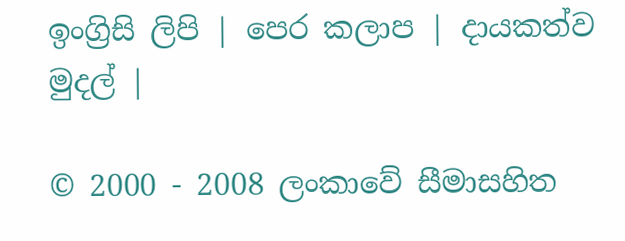ඉංග්‍රිසි ලිපි | පෙර කලාප | දායකත්ව මුදල් |

© 2000 - 2008 ලංකාවේ සීමාසහිත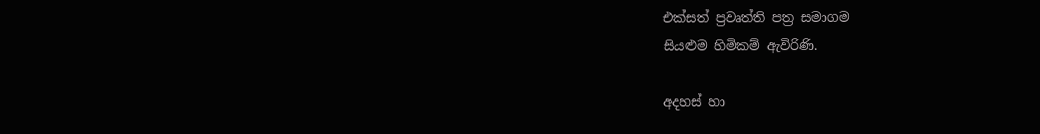එක්සත් ප්‍රවෘත්ති පත්‍ර සමාගම
සියළුම හිමිකම් ඇවිරිණි.

අදහස් හා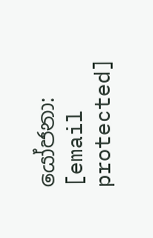යෝජනා: [email protected]